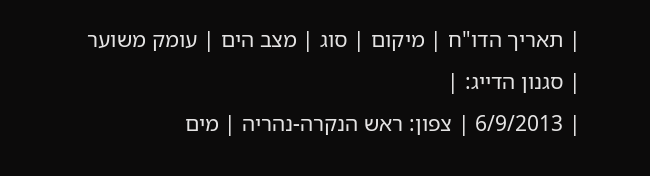| תאריך הדו"ח | מיקום | סוג | מצב הים | עומק משוער | סגנון הדייג: |
| 6/9/2013 | צפון: ראש הנקרה-נהריה | מים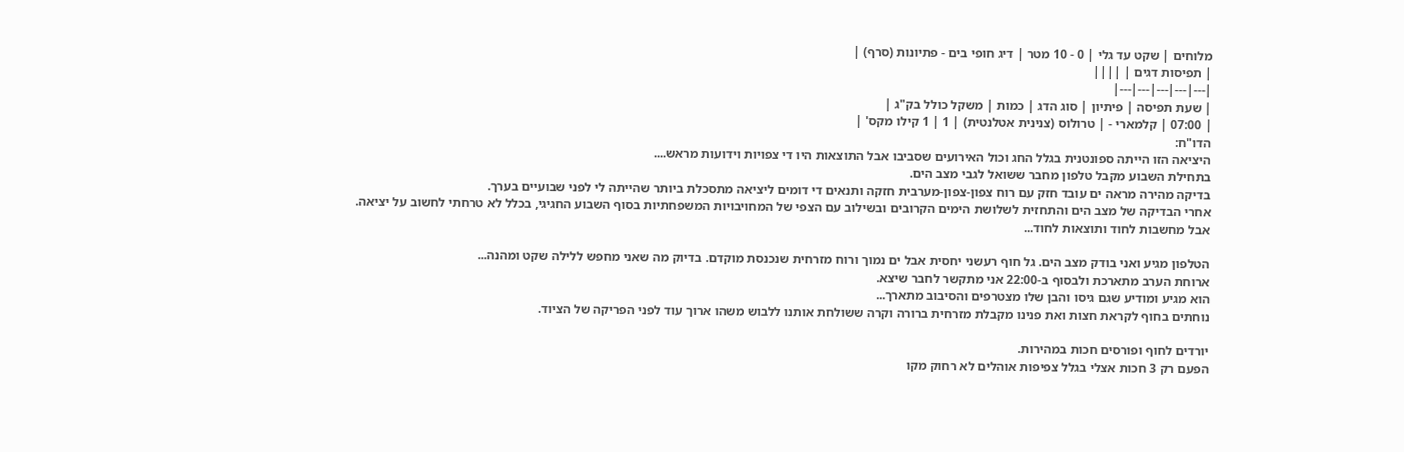מלוחים | שקט עד גלי | 0 - 10 מטר | דיג חופי בים - פתיונות (סרף) |
| תפיסות דגים | ||||
|---|---|---|---|---|
| שעת תפיסה | פיתיון | סוג הדג | כמות | משקל כולל בק"ג |
| 07:00 | קלמארי - | טרולוס (צנינית אטלנטית) | 1 | 1 קילו מקס' |
הדו"ח:
היציאה הזו הייתה ספונטנית בגלל החג וכול האירועים שסביבו אבל התוצאות היו די צפויות וידועות מראש....
בתחילת השבוע מקבל טלפון מחבר ששואל לגבי מצב הים.
בדיקה מהירה מראה ים עובד חזק עם רוח צפון-צפון-מערבית חזקה ותנאים די דומים ליציאה מתסכלת ביותר שהייתה לי לפני שבועיים בערך.
אחרי הבדיקה של מצב הים והתחזית לשלושת הימים הקרובים ובשילוב עם הצפי של המחויבויות המשפחתיות בסוף השבוע החגיגי, בכלל לא טרחתי לחשוב על יציאה.
אבל מחשבות לחוד ותוצאות לחוד...

הטלפון מגיע ואני בודק מצב הים. גל חוף רעשני יחסית אבל ים נמוך ורוח מזרחית שנכנסת מוקדם. בדיוק מה שאני מחפש ללילה שקט ומהנה...
ארוחת הערב מתארכת ולבסוף ב-22:00 אני מתקשר לחבר שיצא.
הוא מגיע ומודיע שגם גיסו והבן שלו מצטרפים והסיבוב מתארך...
נוחתים בחוף לקראת חצות ואת פנינו מקבלת מזרחית ברורה וקרה ששולחת אותנו ללבוש משהו ארוך עוד לפני הפריקה של הציוד.

יורדים לחוף ופורסים חכות במהירות.
הפעם רק 3 חכות אצלי בגלל צפיפות אוהלים לא רחוק מקו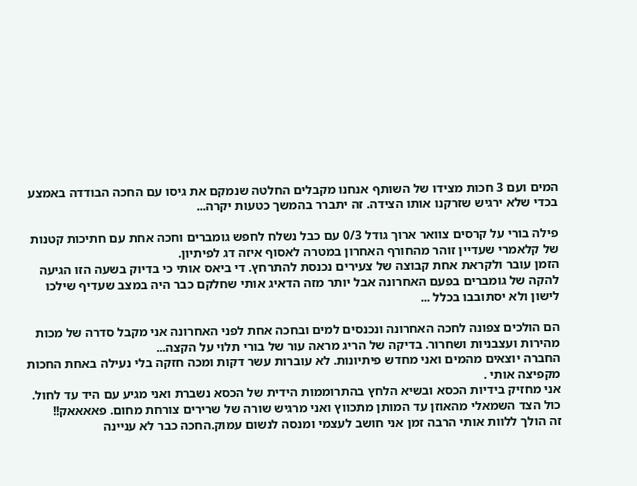המים ועם 3 חכות מצידו של השותף אנחנו מקבלים החלטה שנמקם את גיסו עם החכה הבודדה באמצע בכדי שלא ירגיש שזרקנו אותו הצידה. זה יתברר בהמשך כטעות יקרה...

פילה בורי על קרסים צוואר ארוך גודל 0/3 עם כבל נשלח לחפש גומברים וחכה אחת עם חתיכות קטנות של קלאמרי שעדיין זוהר מהחורף האחרון במטרה לאסוף איזה דג לפיתיון.
הזמן עובר ולקראת אחת קבוצה של צעירים נכנסת להתרחץ. די ביאס אותי כי בדיוק בשעה הזו הגיעה להקה של גומברים בפעם האחרונה אבל יותר מזה הדאיג אותי שחלקם כבר היה במצב שעדיף שילכו לישון ולא יסתובבו בכלל ...

הם הולכים צפונה לחכה האחרונה ונכנסים למים ובחכה אחת לפני האחרונה אני מקבל סדרה של מכות מהירות ועצבניות ושחרור. בדיקה של הריג מראה עור של בורי תלוי על הקצה...
החברה יוצאים מהמים ואני מחדש פיתיונות. לא עוברות עשר דקות ומכה חזקה בלי נעילה באחת החכות מקפיצה אותי .
אני מחזיק בידיות הכסא ובשיא הלחץ בהתרוממות הידית של הכסא נשברת ואני מגיע עם היד עד לחול.
כול הצד השמאלי מהאוזן עד המותן מתכווץ ואני מרגיש שורה של שרירים צורחת מחום. פאאאאק!!
זה הולך ללוות אותי הרבה זמן אני חושב לעצמי ומנסה לנשום עמוק.החכה כבר לא עניינה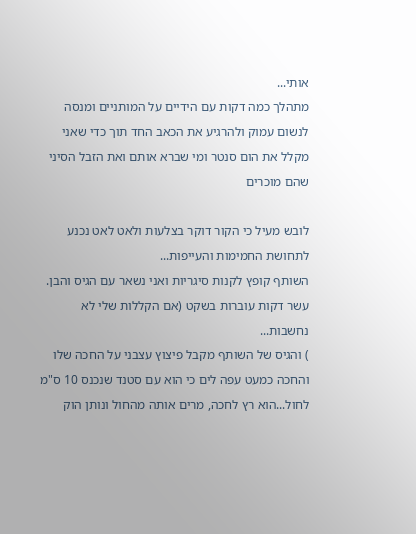אותי...
מתהלך כמה דקות עם הידיים על המותניים ומנסה לנשום עמוק ולהרגיע את הכאב החד תוך כדי שאני מקלל את הום סנטר ומי שברא אותם ואת הזבל הסיני שהם מוכרים

לובש מעיל כי הקור דוקר בצלעות ולאט לאט נכנע לתחושת החמימות והעייפות...
השותף קופץ לקנות סיגריות ואני נשאר עם הגיס והבן.
עשר דקות עוברות בשקט (אם הקללות שלי לא נחשבות...
) והגיס של השותף מקבל פיצוץ עצבני על החכה שלו והחכה כמעט עפה לים כי הוא עם סטנד שנכנס 10 ס"מ לחול...הוא רץ לחכה, מרים אותה מהחול ונותן הוק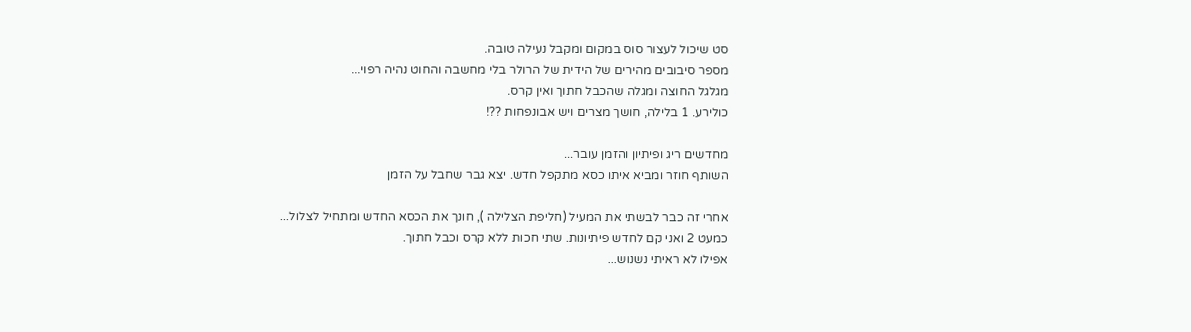סט שיכול לעצור סוס במקום ומקבל נעילה טובה.
מספר סיבובים מהירים של הידית של הרולר בלי מחשבה והחוט נהיה רפוי...
מגלגל החוצה ומגלה שהכבל חתוך ואין קרס.
כולירע. 1 בלילה, חושך מצרים ויש אבונפחות ??!

מחדשים ריג ופיתיון והזמן עובר...
השותף חוזר ומביא איתו כסא מתקפל חדש. יצא גבר שחבל על הזמן

אחרי זה כבר לבשתי את המעיל (חליפת הצלילה ), חונך את הכסא החדש ומתחיל לצלול...
כמעט 2 ואני קם לחדש פיתיונות. שתי חכות ללא קרס וכבל חתוך.
אפילו לא ראיתי נשנוש...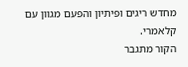מחדש ריגים ופיתיון והפעם מגוון עם קלאמרי.
הקור מתגבר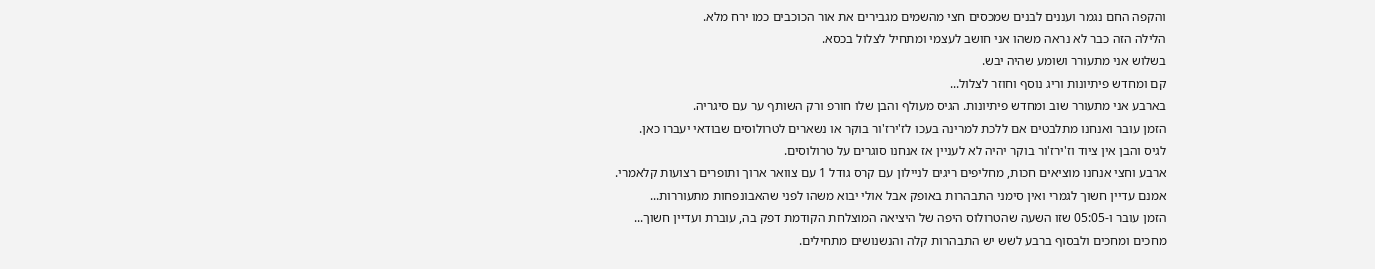והקפה החם נגמר ועננים לבנים שמכסים חצי מהשמים מגבירים את אור הכוכבים כמו ירח מלא.
הלילה הזה כבר לא נראה משהו אני חושב לעצמי ומתחיל לצלול בכסא.
בשלוש אני מתעורר ושומע שהיה יבש.
קם ומחדש פיתיונות וריג נוסף וחוזר לצלול...
בארבע אני מתעורר שוב ומחדש פיתיונות. הגיס מעולף והבן שלו חורפ ורק השותף ער עם סיגריה.
הזמן עובר ואנחנו מתלבטים אם ללכת למרינה בעכו לז'ירז'ור בוקר או נשארים לטרולוסים שבודאי יעברו כאן.
לגיס והבן אין ציוד וז'ירז'ור בוקר יהיה לא לעניין אז אנחנו סוגרים על טרולוסים.
ארבע וחצי אנחנו מוציאים חכות, מחליפים ריגים לניילון עם קרס גודל 1 עם צוואר ארוך ותופרים רצועות קלאמרי.
אמנם עדיין חשוך לגמרי ואין סימני התבהרות באופק אבל אולי יבוא משהו לפני שהאבונפחות מתעוררות...
הזמן עובר ו-05:05 שזו השעה שהטרולוס היפה של היציאה המוצלחת הקודמת דפק בה, עוברת ועדיין חשוך...
מחכים ומחכים ולבסוף ברבע לשש יש התבהרות קלה והנשנושים מתחילים.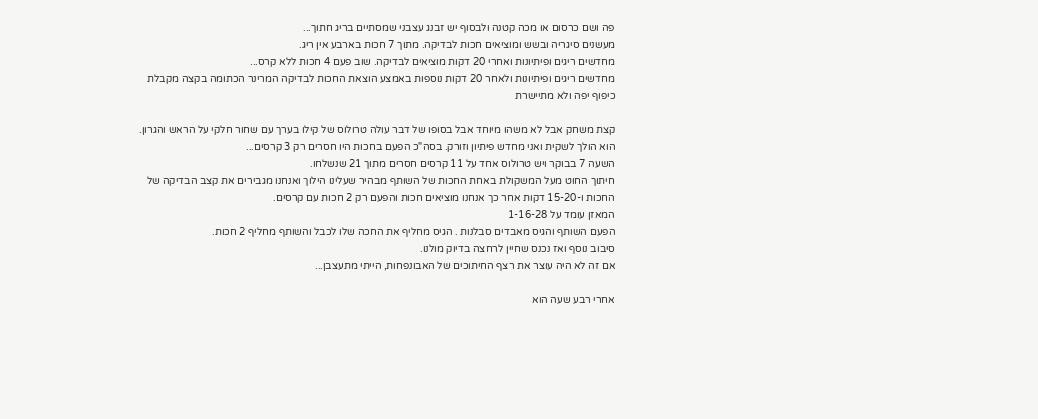פה ושם כרסום או מכה קטנה ולבסוף יש זבנג עצבני שמסתיים בריג חתוך...
מעשנים סיגריה ובשש ומוציאים חכות לבדיקה. מתוך 7 חכות בארבע אין ריג.
מחדשים ריגים ופיתיונות ואחרי 20 דקות מוציאים לבדיקה. שוב פעם 4 חכות ללא קרס...
מחדשים ריגים ופיתיונות ולאחר 20 דקות נוספות באמצע הוצאת החכות לבדיקה המרינר הכתומה בקצה מקבלת כיפוף יפה ולא מתיישרת

קצת משחק אבל לא משהו מיוחד אבל בסופו של דבר עולה טרולוס של קילו בערך עם שחור חלקי על הראש והגרון.
הוא הולך לשקית ואני מחדש פיתיון וזורק. בסה"כ הפעם בחכות היו חסרים רק 3 קרסים...
השעה 7 בבוקר ויש טרולוס אחד על 11 קרסים חסרים מתוך 21 שנשלחו.
חיתוך החוט מעל המשקולת באחת החכות של השותף מבהיר שעלינו הילוך ואנחנו מגבירים את קצב הבדיקה של החכות ו-15-20 דקות אחר כך אנחנו מוציאים חכות והפעם רק 2 חכות עם קרסים.
המאזן עומד על 1-16-28
הפעם השותף והגיס מאבדים סבלנות . הגיס מחליף את החכה שלו לכבל והשותף מחליף 2 חכות.
סיבוב נוסף ואז נכנס שחיין לרחצה בדיוק מולנו.
אם זה לא היה עוצר את רצף החיתוכים של האבונפחות, הייתי מתעצבן...

אחרי רבע שעה הוא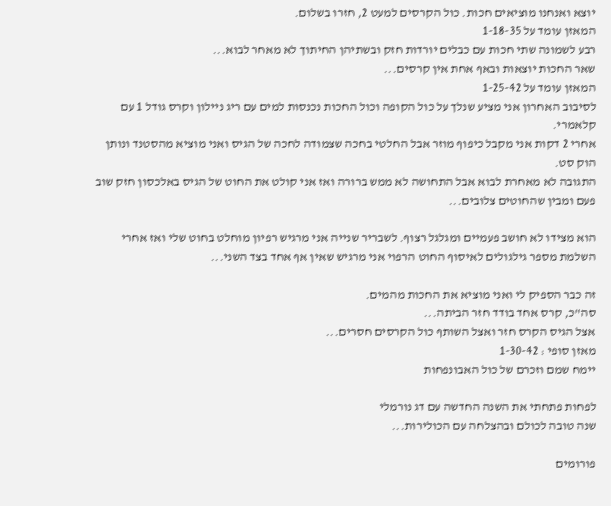יוצא ואנחנו מוציאים חכות. כול הקרסים למעט 2, חזרו בשלום.
המאזן עומד על 1-18-35
רבע לשמונה שתי חכות עם כבלים יורדות חזק ובשתיהן החיתוך לא מאחר לבוא...
שאר החכות יוצאות ובאף אחת אין קרסים...
המאזן עומד על 1-25-42
לסיבוב האחרון אני מציע שנלך על כול הקופה וכול החכות נכנסות למים עם ריג ניילון וקרס גודל 1 עם קלאמרי.
אחרי 2 דקות אני מקבל כיפוף מוזר אבל החלטי בחכה שצמודה לחכה של הגיס ואני מוציא מהסטנד ונותן הוק סט.
התגובה לא מאחרת לבוא אבל התחושה לא ממש ברורה ואז אני קולט את החוט של הגיס באלכסון חזק שוב פעם ומבין שהחוטים צלובים...

הוא מצידו לא חושב פעמיים ומגלגל רצוף. לשבריר שנייה אני מרגיש רפיון מוחלט בחוט שלי ואז אחרי השלמת מספר גילגולים לאיסוף החוט הרפוי אני מרגיש שאין אף אחד בצד השני...

זה כבר הספיק לי ואני מוציא את החכות מהמים.
סה"כ, קרס אחד בודד חזר הביתה...
אצל הגיס הקרס חזר ואצל השותף כול הקרסים חסרים...
מאזן סופי : 1-30-42
יימח שמם וזכרם של כול האבונפחות

לפחות פתחתי את השנה החדשה עם דג נורמלי
שנה טובה לכולם ובהצלחה עם הכולירות...

פורומים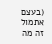(בעצם אתמול זה מה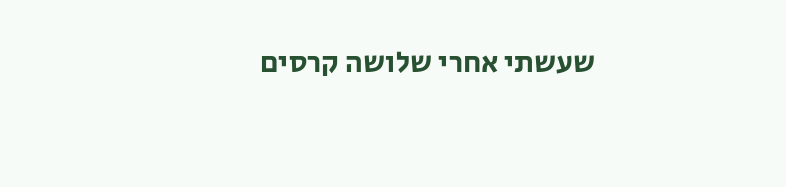שעשתי אחרי שלושה קרסים